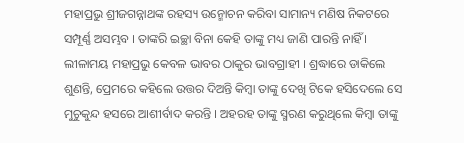ମହାପ୍ରଭୁ ଶ୍ରୀଜଗନ୍ନାଥଙ୍କ ରହସ୍ୟ ଉନ୍ମୋଚନ କରିବା ସାମାନ୍ୟ ମଣିଷ ନିକଟରେ ସମ୍ପୂର୍ଣ୍ଣ ଅସମ୍ଭବ । ତାଙ୍କରି ଇଚ୍ଛା ବିନା କେହି ତାଙ୍କୁ ମଧ୍ୟ ଜାଣି ପାରନ୍ତି ନାହିଁ । ଲୀଳାମୟ ମହାପ୍ରଭୁ କେବଳ ଭାବର ଠାକୁର ଭାବଗ୍ରାହୀ । ଶ୍ରଦ୍ଧାରେ ଡାକିଲେ ଶୁଣନ୍ତି, ପ୍ରେମରେ କହିଲେ ଉତ୍ତର ଦିଅନ୍ତି କିମ୍ବା ତାଙ୍କୁ ଦେଖି ଟିକେ ହସିଦେଲେ ସେ ମୁଚୁକୁନ୍ଦ ହସରେ ଆଶୀର୍ବାଦ କରନ୍ତି । ଅହରହ ତାଙ୍କୁ ସ୍ମରଣ କରୁଥିଲେ କିମ୍ବା ତାଙ୍କୁ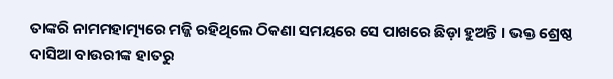ତାଙ୍କରି ନାମମହାତ୍ମ୍ୟରେ ମଜ୍ଜି ରହିଥିଲେ ଠିକଣା ସମୟରେ ସେ ପାଖରେ ଛିଡ଼ା ହୁଅନ୍ତି । ଭକ୍ତ ଶ୍ରେଷ୍ଠ ଦାସିଆ ବାଉରୀଙ୍କ ହାତରୁ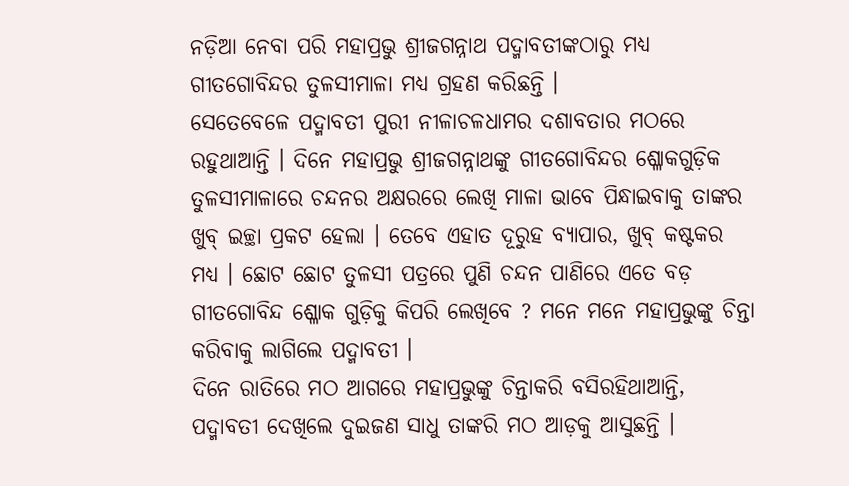ନଡ଼ିଆ ନେବା ପରି ମହାପ୍ରଭୁ ଶ୍ରୀଜଗନ୍ନାଥ ପଦ୍ମାବତୀଙ୍କଠାରୁ ମଧ୍ୟ ଗୀତଗୋବିନ୍ଦର ତୁଳସୀମାଳା ମଧ୍ୟ ଗ୍ରହଣ କରିଛନ୍ତି ।
ସେତେବେଳେ ପଦ୍ମାବତୀ ପୁରୀ ନୀଳାଚଳଧାମର ଦଶାବତାର ମଠରେ ରହୁଥାଆନ୍ତି । ଦିନେ ମହାପ୍ରଭୁ ଶ୍ରୀଜଗନ୍ନାଥଙ୍କୁ ଗୀତଗୋବିନ୍ଦର ଶ୍ଳୋକଗୁଡ଼ିକ ତୁଳସୀମାଳାରେ ଚନ୍ଦନର ଅକ୍ଷରରେ ଲେଖି ମାଳା ଭାବେ ପିନ୍ଧାଇବାକୁ ତାଙ୍କର ଖୁବ୍ ଇଚ୍ଛା ପ୍ରକଟ ହେଲା । ତେବେ ଏହାତ ଦୂରୁହ ବ୍ୟାପାର, ଖୁବ୍ କଷ୍ଟକର ମଧ୍ୟ । ଛୋଟ ଛୋଟ ତୁଳସୀ ପତ୍ରରେ ପୁଣି ଚନ୍ଦନ ପାଣିରେ ଏତେ ବଡ଼ ଗୀତଗୋବିନ୍ଦ ଶ୍ଳୋକ ଗୁଡ଼ିକୁ କିପରି ଲେଖିବେ ? ମନେ ମନେ ମହାପ୍ରଭୁଙ୍କୁ ଚିନ୍ତା କରିବାକୁ ଲାଗିଲେ ପଦ୍ମାବତୀ ।
ଦିନେ ରାତିରେ ମଠ ଆଗରେ ମହାପ୍ରଭୁଙ୍କୁ ଚିନ୍ତାକରି ବସିରହିଥାଆନ୍ତି, ପଦ୍ମାବତୀ ଦେଖିଲେ ଦୁଇଜଣ ସାଧୁ ତାଙ୍କରି ମଠ ଆଡ଼କୁ ଆସୁଛନ୍ତି ।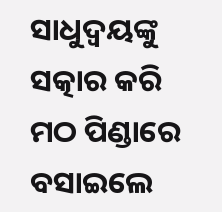ସାଧୁଦ୍ୱୟଙ୍କୁ ସତ୍କାର କରି ମଠ ପିଣ୍ଡାରେ ବସାଇଲେ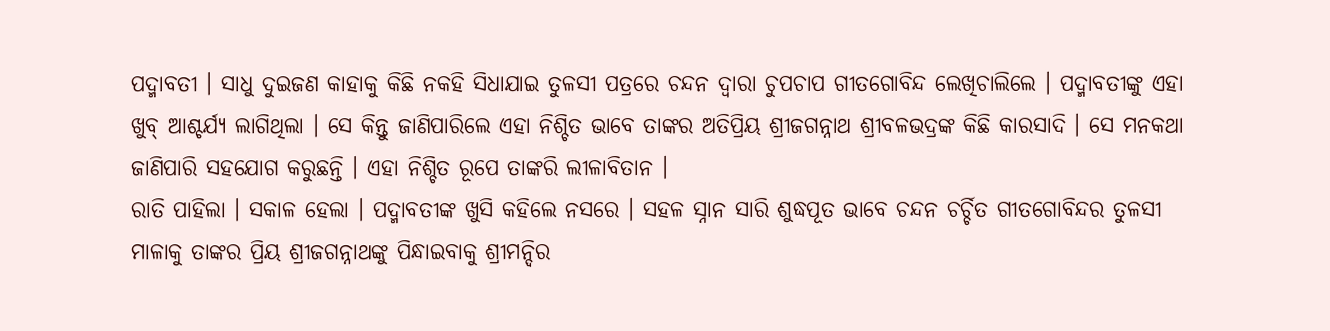ପଦ୍ମାବତୀ । ସାଧୁ ଦୁଇଜଣ କାହାକୁ କିଛି ନକହି ସିଧାଯାଇ ତୁଳସୀ ପତ୍ରରେ ଚନ୍ଦନ ଦ୍ୱାରା ଚୁପଚାପ ଗୀତଗୋବିନ୍ଦ ଲେଖିଚାଲିଲେ । ପଦ୍ମାବତୀଙ୍କୁ ଏହା ଖୁବ୍ ଆଶ୍ଚର୍ଯ୍ୟ ଲାଗିଥିଲା । ସେ କିନ୍ତୁ ଜାଣିପାରିଲେ ଏହା ନିଶ୍ଚିତ ଭାବେ ତାଙ୍କର ଅତିପ୍ରିୟ ଶ୍ରୀଜଗନ୍ନାଥ ଶ୍ରୀବଳଭଦ୍ରଙ୍କ କିଛି କାରସାଦି । ସେ ମନକଥା ଜାଣିପାରି ସହଯୋଗ କରୁଛନ୍ତି । ଏହା ନିଶ୍ଚିତ ରୂପେ ତାଙ୍କରି ଲୀଳାବିତାନ ।
ରାତି ପାହିଲା । ସକାଳ ହେଲା । ପଦ୍ମାବତୀଙ୍କ ଖୁସି କହିଲେ ନସରେ । ସହଳ ସ୍ନାନ ସାରି ଶୁଦ୍ଧପୂତ ଭାବେ ଚନ୍ଦନ ଚର୍ଚ୍ଚିତ ଗୀତଗୋବିନ୍ଦର ତୁଳସୀ ମାଳାକୁ ତାଙ୍କର ପ୍ରିୟ ଶ୍ରୀଜଗନ୍ନାଥଙ୍କୁ ପିନ୍ଧାଇବାକୁ ଶ୍ରୀମନ୍ଦିର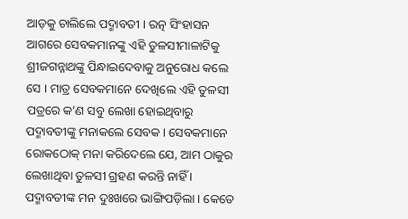ଆଡ଼କୁ ଚାଲିଲେ ପଦ୍ମାବତୀ । ରତ୍ନ ସିଂହାସନ ଆଗରେ ସେବକମାନଙ୍କୁ ଏହି ତୁଳସୀମାଳାଟିକୁ ଶ୍ରୀଜଗନ୍ନାଥଙ୍କୁ ପିନ୍ଧାଇଦେବାକୁ ଅନୁରୋଧ କଲେ ସେ । ମାତ୍ର ସେବକମାନେ ଦେଖିଲେ ଏହି ତୁଳସୀ ପତ୍ରରେ କ’ଣ ସବୁ ଲେଖା ହୋଇଥିବାରୁ ପଦ୍ମାବତୀଙ୍କୁ ମନାକଲେ ସେବକ । ସେବକମାନେ ରୋକଠୋକ୍ ମନା କରିଦେଲେ ଯେ, ଆମ ଠାକୁର ଲେଖାଥିବା ତୁଳସୀ ଗ୍ରହଣ କରନ୍ତି ନାହିଁ ।
ପଦ୍ମାବତୀଙ୍କ ମନ ଦୁଃଖରେ ଭାଙ୍ଗିପଡ଼ିଲା । କେତେ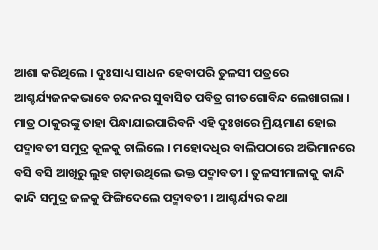ଆଶା କରିଥିଲେ । ଦୁଃସାଧ୍ୟ ସାଧନ ହେବାପରି ତୁଳସୀ ପତ୍ରରେ ଆଶ୍ଚର୍ଯ୍ୟଜନକଭାବେ ଚନ୍ଦନର ସୁବାସିତ ପବିତ୍ର ଗୀତଗୋବିନ୍ଦ ଲେଖାଗଲା । ମାତ୍ର ଠାକୁରଙ୍କୁ ତାହା ପିନ୍ଧାଯାଇପାରିବନି ଏହି ଦୁଃଖରେ ମ୍ରିୟମାଣ ହୋଇ ପଦ୍ମାବତୀ ସମୁଦ୍ର କୂଳକୁ ଚାଲିଲେ । ମହୋଦଧିର ବାଲିପଠାରେ ଅଭିମାନରେ ବସି ବସି ଆଖିରୁ ଲୁହ ଗଡ଼ାଉଥିଲେ ଭକ୍ତ ପଦ୍ମାବତୀ । ତୁଳସୀମାଳାକୁ କାନ୍ଦି କାନ୍ଦି ସମୁଦ୍ର ଜଳକୁ ଫିଙ୍ଗିଦେଲେ ପଦ୍ମାବତୀ । ଆଶ୍ଚର୍ଯ୍ୟର କଥା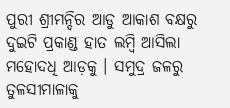ପୁରୀ ଶ୍ରୀମନ୍ଦିର ଆଡୁ ଆକାଶ ବକ୍ଷରୁ ଦୁଇଟି ପ୍ରକାଣ୍ଡ ହାତ ଲମ୍ବି ଆସିଲା ମହୋଦଧି ଆଡ଼କୁ । ସମୁଦ୍ର ଜଳରୁ ତୁଳସୀମାଳାକୁ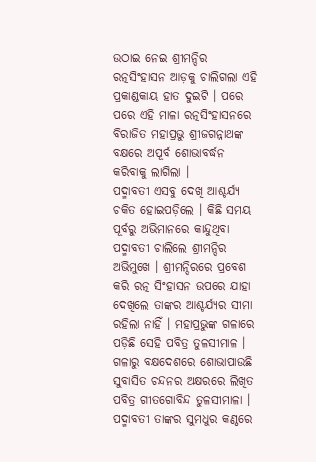ଉଠାଇ ନେଇ ଶ୍ରୀମନ୍ଦିର ରତ୍ନସିଂହାସନ ଆଡ଼କୁ ଚାଲିଗଲା ଏହି ପ୍ରକାଣ୍ଡକାୟ ହାତ ଦୁଇଟି । ପରେ ପରେ ଏହି ମାଳା ରତ୍ନସିଂହାସନରେ ବିରାଜିତ ମହାପ୍ରଭୁ ଶ୍ରୀଜଗନ୍ନାଥଙ୍କ ବକ୍ଷରେ ଅପୂର୍ବ ଶୋଭାବର୍ଦ୍ଧନ କରିବାକୁ ଲାଗିଲା ।
ପଦ୍ମାବତୀ ଏସବୁ ଦେଖି ଆଶ୍ଚର୍ଯ୍ୟ ଚକିତ ହୋଇପଡ଼ିଲେ । କିଛି ସମୟ ପୂର୍ବରୁ ଅଭିମାନରେ କାନ୍ଦୁଥିବା ପଦ୍ମାବତୀ ଚାଲିଲେ ଶ୍ରୀମନ୍ଦିର ଅଭିମୁଖେ । ଶ୍ରୀମନ୍ଦିରରେ ପ୍ରବେଶ କରି ରତ୍ନ ସିଂହାସନ ଉପରେ ଯାହା ଦେଖିଲେ ତାଙ୍କର ଆଶ୍ଚର୍ଯ୍ୟର ସୀମା ରହିଲା ନାହିଁ । ମହାପ୍ରଭୁଙ୍କ ଗଳାରେ ପଡ଼ିଛି ସେହି ପବିତ୍ର ତୁଳସୀମାଳ । ଗଳାରୁ ବକ୍ଷଦେଶରେ ଶୋଭାପାଉଛି ସୁବାସିତ ଚନ୍ଦନର ଅକ୍ଷରରେ ଲିଖିତ ପବିତ୍ର ଗୀତଗୋବିନ୍ଦ ତୁଳସୀମାଳା । ପଦ୍ମାବତୀ ତାଙ୍କର ସୁମଧୁର କଣ୍ଠରେ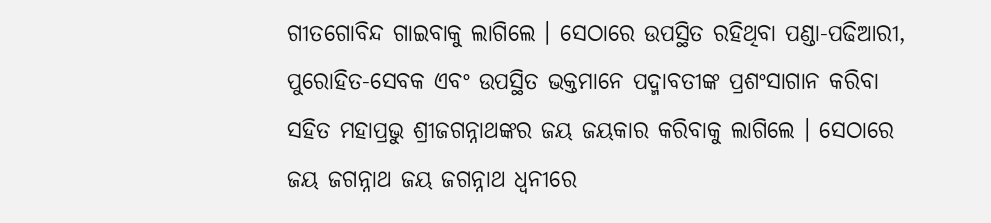ଗୀତଗୋବିନ୍ଦ ଗାଇବାକୁ ଲାଗିଲେ । ସେଠାରେ ଉପସ୍ଥିତ ରହିଥିବା ପଣ୍ଡା-ପଢିଆରୀ, ପୁରୋହିତ-ସେବକ ଏବଂ ଉପସ୍ଥିତ ଭକ୍ତମାନେ ପଦ୍ମାବତୀଙ୍କ ପ୍ରଶଂସାଗାନ କରିବା ସହିତ ମହାପ୍ରଭୁ ଶ୍ରୀଜଗନ୍ନାଥଙ୍କର ଜୟ ଜୟକାର କରିବାକୁ ଲାଗିଲେ । ସେଠାରେ ଜୟ ଜଗନ୍ନାଥ ଜୟ ଜଗନ୍ନାଥ ଧ୍ୱନୀରେ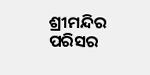ଶ୍ରୀମନ୍ଦିର ପରିସର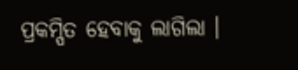ପ୍ରକମ୍ପିତ ହେବାକୁ ଲାଗିଲା ।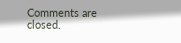Comments are closed.